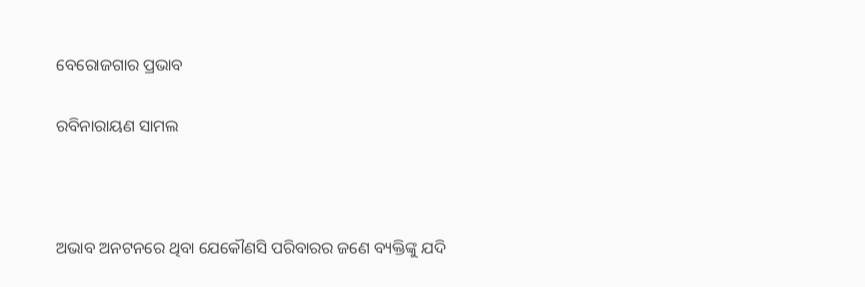ବେରୋଜଗାର ପ୍ରଭାବ

ରବିନାରାୟଣ ସାମଲ



ଅଭାବ ଅନଟନରେ ଥିବା ଯେକୌଣସି ପରିବାରର ଜଣେ ବ୍ୟକ୍ତିଙ୍କୁ ଯଦି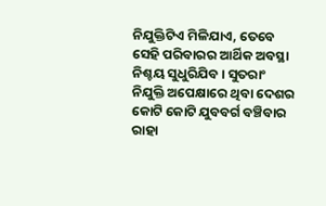ନିଯୁକ୍ତିଟିଏ ମିଳିଯାଏ, ତେବେ ସେହି ପରିବାରର ଆର୍ଥିକ ଅବସ୍ଥା ନିଶ୍ଚୟ ସୁଧୁରିଯିବ। ସୁତରାଂ ନିଯୁକ୍ତି ଅପେକ୍ଷାରେ ଥିବା ଦେଶର କୋଟି କୋଟି ଯୁବବର୍ଗ ବଞ୍ଚିବାର ରାହା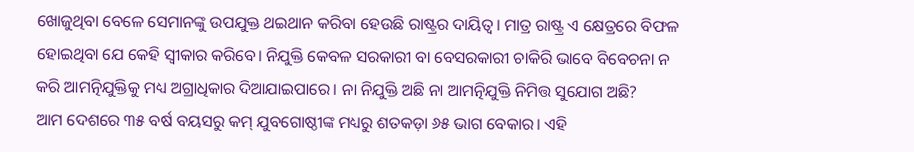ଖୋଜୁଥିବା ବେଳେ ସେମାନଙ୍କୁ ଉପଯୁକ୍ତ ଥଇଥାନ କରିବା ହେଉଛି ରାଷ୍ଟ୍ରର ଦାୟିତ୍ୱ। ମାତ୍ର ରାଷ୍ଟ୍ର ଏ କ୍ଷେତ୍ରରେ ବିଫଳ ହୋଇଥିବା ଯେ କେହି ସ୍ବୀକାର କରିବେ। ନିଯୁକ୍ତି କେବଳ ସରକାରୀ ବା ବେସରକାରୀ ଚାକିରି ଭାବେ ବିବେଚନା ନ କରି ଆମତ୍ନିଯୁକ୍ତିକୁ ମଧ୍ୟ ଅଗ୍ରାଧିକାର ଦିଆଯାଇପାରେ। ନା ନିଯୁକ୍ତି ଅଛି ନା ଆମତ୍ନିଯୁକ୍ତି ନିମିତ୍ତ ସୁଯୋଗ ଅଛି?
ଆମ ଦେଶରେ ୩୫ ବର୍ଷ ବୟସରୁ କମ୍‌ ଯୁବଗୋଷ୍ଠୀଙ୍କ ମଧ୍ୟରୁ ଶତକଡ଼ା ୬୫ ଭାଗ ବେକାର। ଏହି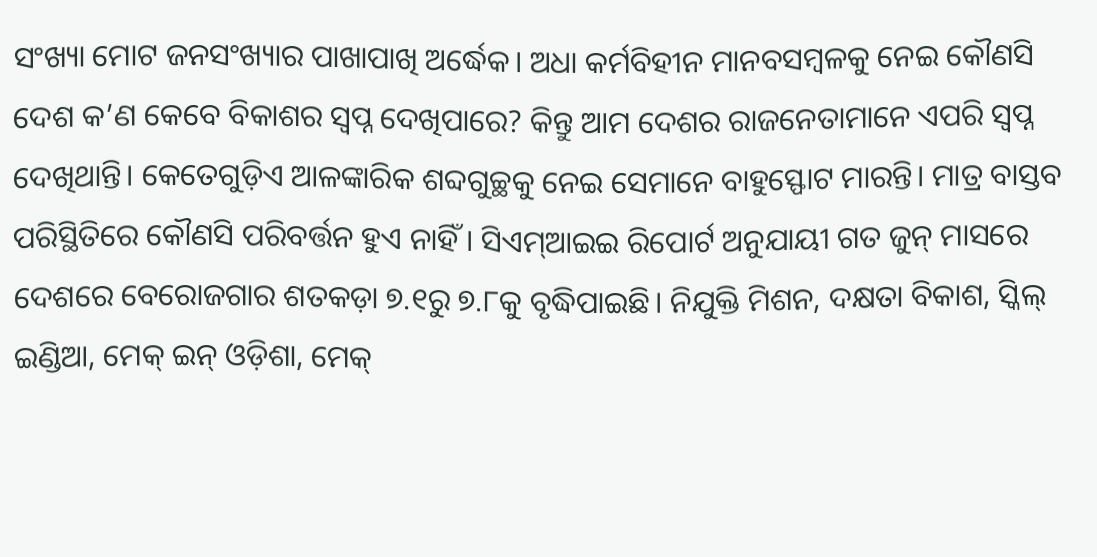ସଂଖ୍ୟା ମୋଟ ଜନସଂଖ୍ୟାର ପାଖାପାଖି ଅର୍ଦ୍ଧେକ। ଅଧା କର୍ମବିହୀନ ମାନବସମ୍ବଳକୁ ନେଇ କୌଣସି ଦେଶ କ’ଣ କେବେ ବିକାଶର ସ୍ବପ୍ନ ଦେଖିପାରେ? କିନ୍ତୁ ଆମ ଦେଶର ରାଜନେତାମାନେ ଏପରି ସ୍ବପ୍ନ ଦେଖିଥାନ୍ତି। କେତେଗୁଡ଼ିଏ ଆଳଙ୍କାରିକ ଶବ୍ଦଗୁଚ୍ଛକୁ ନେଇ ସେମାନେ ବାହୁସ୍ଫୋଟ ମାରନ୍ତି। ମାତ୍ର ବାସ୍ତବ ପରିସ୍ଥିତିରେ କୌଣସି ପରିବର୍ତ୍ତନ ହୁଏ ନାହିଁ । ସିଏମ୍‌ଆଇଇ ରିପୋର୍ଟ ଅନୁଯାୟୀ ଗତ ଜୁନ୍‌ ମାସରେ ଦେଶରେ ବେରୋଜଗାର ଶତକଡ଼ା ୭.୧ରୁ ୭.୮କୁ ବୃଦ୍ଧିପାଇଛି। ନିଯୁକ୍ତି ମିଶନ, ଦକ୍ଷତା ବିକାଶ, ସ୍କିଲ୍‌ ଇଣ୍ଡିଆ, ମେକ୍‌ ଇନ୍‌ ଓଡ଼ିଶା, ମେକ୍‌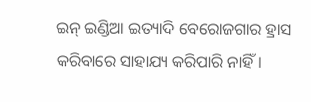ଇନ୍‌ ଇଣ୍ଡିଆ ଇତ୍ୟାଦି ବେରୋଜଗାର ହ୍ରାସ କରିବାରେ ସାହାଯ୍ୟ କରିପାରି ନାହିଁ।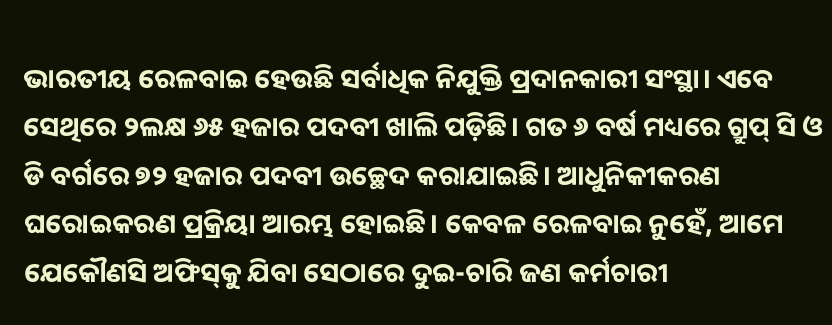ଭାରତୀୟ ରେଳବାଇ ହେଉଛି ସର୍ବାଧିକ ନିଯୁକ୍ତି ପ୍ରଦାନକାରୀ ସଂସ୍ଥା। ଏବେ ସେଥିରେ ୨ଲକ୍ଷ ୬୫ ହଜାର ପଦବୀ ଖାଲି ପଡ଼ିଛି। ଗତ ୬ ବର୍ଷ ମଧ୍ୟରେ ଗ୍ରୁପ୍‌ ସି ଓ ଡି ବର୍ଗରେ ୭୨ ହଜାର ପଦବୀ ଉଚ୍ଛେଦ କରାଯାଇଛି। ଆଧୁନିକୀକରଣ ଘରୋଇକରଣ ପ୍ରକ୍ରିୟା ଆରମ୍ଭ ହୋଇଛି। କେବଳ ରେଳବାଇ ନୁହେଁ, ଆମେ ଯେକୌଣସି ଅଫିସ୍‌କୁ ଯିବା ସେଠାରେ ଦୁଇ-ଚାରି ଜଣ କର୍ମଚାରୀ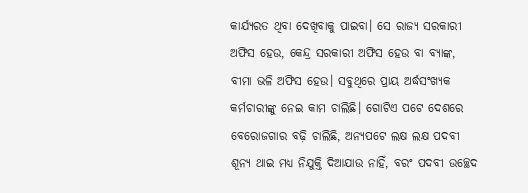କାର୍ଯ୍ୟରତ ଥିବା ଦେଖିବାକୁ ପାଇବା। ସେ ରାଜ୍ୟ ସରକାରୀ ଅଫିସ ହେଉ, କେନ୍ଦ୍ର ସରକାରୀ ଅଫିସ ହେଉ ବା ବ୍ୟାଙ୍କ, ବୀମା ଭଳି ଅଫିସ ହେଉ। ସବୁଥିରେ ପ୍ରାୟ ଅର୍ଦ୍ଧସଂଖ୍ୟକ କର୍ମଚାରୀଙ୍କୁ ନେଇ କାମ ଚାଲିଛି। ଗୋଟିଏ ପଟେ ଦେଶରେ ବେରୋଜଗାର ବଢ଼ି ଚାଲିଛି, ଅନ୍ୟପଟେ ଲକ୍ଷ ଲକ୍ଷ ପଦବୀ ଶୂନ୍ୟ ଥାଇ ମଧ୍ୟ ନିଯୁକ୍ତି ଦିଆଯାଉ ନାହିଁ, ବରଂ ପଦବୀ ଉଚ୍ଛେଦ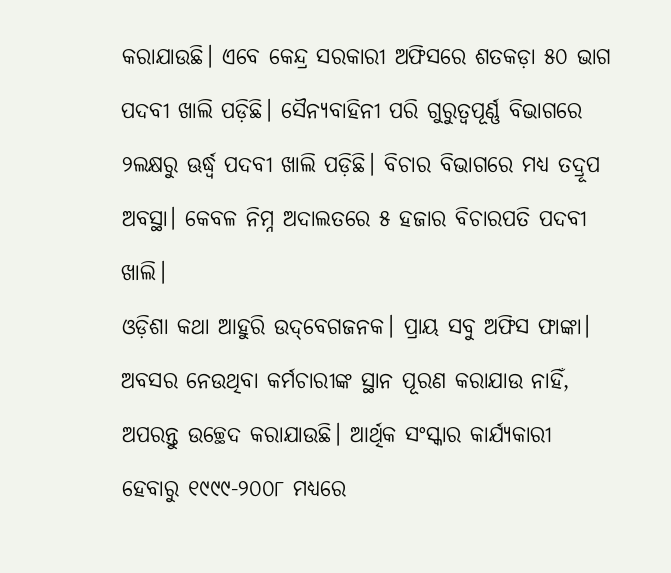କରାଯାଉଛି। ଏବେ କେନ୍ଦ୍ର ସରକାରୀ ଅଫିସରେ ଶତକଡ଼ା ୫୦ ଭାଗ ପଦବୀ ଖାଲି ପଡ଼ିଛି। ସୈନ୍ୟବାହିନୀ ପରି ଗୁରୁତ୍ୱପୂର୍ଣ୍ଣ ବିଭାଗରେ ୨ଲକ୍ଷରୁ ଊର୍ଦ୍ଧ୍ୱ ପଦବୀ ଖାଲି ପଡ଼ିଛି। ବିଚାର ବିଭାଗରେ ମଧ୍ୟ ତଦ୍ରୂପ ଅବସ୍ଥା। କେବଳ ନିମ୍ନ ଅଦାଲତରେ ୫ ହଜାର ବିଚାରପତି ପଦବୀ ଖାଲି।
ଓଡ଼ିଶା କଥା ଆହୁରି ଉଦ୍‌ବେଗଜନକ। ପ୍ରାୟ ସବୁ ଅଫିସ ଫାଙ୍କା। ଅବସର ନେଉଥିବା କର୍ମଚାରୀଙ୍କ ସ୍ଥାନ ପୂରଣ କରାଯାଉ ନାହିଁ, ଅପରନ୍ତୁ ଉଚ୍ଛେଦ କରାଯାଉଛି। ଆର୍ଥିକ ସଂସ୍କାର କାର୍ଯ୍ୟକାରୀ ହେବାରୁ ୧୯୯୯-୨୦୦୮ ମଧ୍ୟରେ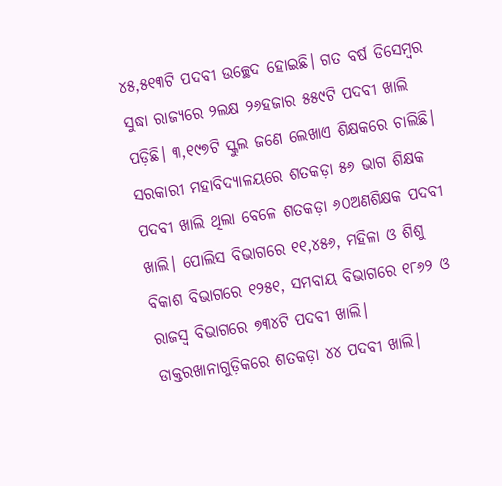୪୫,୫୧୩ଟି ପଦବୀ ଉଚ୍ଛେଦ ହୋଇଛି। ଗତ ବର୍ଷ ଡିସେମ୍ବର ସୁଦ୍ଧା ରାଜ୍ୟରେ ୨ଲକ୍ଷ ୨୬ହଜାର ୫୫୯ଟି ପଦବୀ ଖାଲି ପଡ଼ିଛି। ୩,୧୯୭ଟି ସ୍କୁଲ ଜଣେ ଲେଖାଏ ଶିକ୍ଷକରେ ଚାଲିଛି। ସରକାରୀ ମହାବିଦ୍ୟାଳୟରେ ଶତକଡ଼ା ୫୬ ଭାଗ ଶିକ୍ଷକ ପଦବୀ ଖାଲି ଥିଲା ବେଳେ ଶତକଡ଼ା ୬୦ଅଣଶିକ୍ଷକ ପଦବୀ ଖାଲି। ପୋଲିସ ବିଭାଗରେ ୧୧,୪୫୬, ମହିଳା ଓ ଶିଶୁ ବିକାଶ ବିଭାଗରେ ୧୨୫୧, ସମବାୟ ବିଭାଗରେ ୧୮୬୨ ଓ ରାଜସ୍ବ ବିଭାଗରେ ୭୩୪ଟି ପଦବୀ ଖାଲି। ଡାକ୍ତରଖାନାଗୁଡ଼ିକରେ ଶତକଡ଼ା ୪୪ ପଦବୀ ଖାଲି।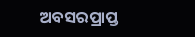ଅବସରପ୍ରାପ୍ତ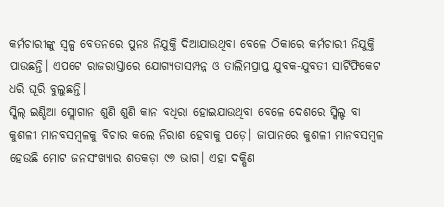କର୍ମଚାରୀଙ୍କୁ ସ୍ବଳ୍ପ ବେତନରେ ପୁନଃ ନିଯୁକ୍ତି ଦିଆଯାଉଥିବା ବେଳେ ଠିକାରେ କର୍ମଚାରୀ ନିଯୁକ୍ତି ପାଉଛନ୍ତି। ଏପଟେ ରାଜରାସ୍ତାରେ ଯୋଗ୍ୟତାସମ୍ପନ୍ନ ଓ ତାଲିମପ୍ରାପ୍ତ ଯୁବକ-ଯୁବତୀ ସାର୍ଟିଫିକେଟ ଧରି ଘୂରି ବୁଲୁଛନ୍ତି।
ସ୍କିଲ୍‌ ଇଣ୍ଡିଆ ସ୍ଲୋଗାନ ଶୁଣି ଶୁଣି କାନ ବଧିରା ହୋଇଯାଉଥିବା ବେଳେ ଦେଶରେ ସ୍କିଲ୍ଡ ବା କୁଶଳୀ ମାନବସମ୍ବଳକୁ ବିଚାର କଲେ ନିରାଶ ହେବାକୁ ପଡ଼େ। ଜାପାନରେ କୁଶଳୀ ମାନବସମ୍ବଳ ହେଉଛି ମୋଟ ଜନସଂଖ୍ୟାର ଶତକଡ଼ା ୯୬ ଭାଗ। ଏହା ଦକ୍ଷିଣ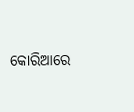କୋରିଆରେ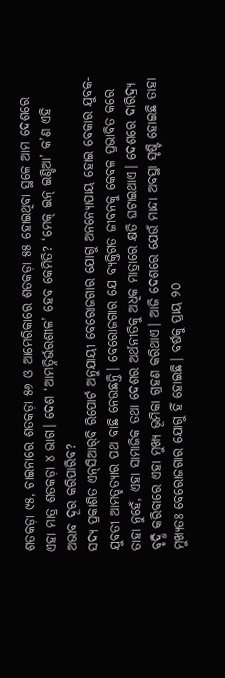ଶତକଡ଼ା ୯୫, ଚାଇନାରେ ଶତକଡ଼ା ୫୬ ଓ ଆମେରିକାରେ ଶତକଡ଼ା ୫୫ ହୋଇଥିବା ସ୍ଥଳେ ଆମ ଦେଶରେ ଏହା ମାତ୍ର ଶତକଡ଼ା ୪ ଭାଗ। ଦେଶ ‘ଆମତ୍ନିର୍ଭରଶୀଳ’ ହେବ କେମିତି? ‘ମେକ୍‌ ଇନ୍‌ ଇଣ୍ଡିଆ’ କ’ଣ ଏହି ଅଭାବ ଦୂର କରିପାରିବ?
ସଦ୍ୟ ପ୍ରକାଶିତ ଏନ୍‌ସିଆର୍‌ବି ରିପୋର୍ଟ ଅନୁଯାୟୀ ବେରୋଜଗାର ଯୋଗୁ ଅନନ୍ୟୋପାୟ ହୋଇ ବେକାର ଯୁବକ-ଯୁବତୀ ଆମତ୍ହତ୍ୟାର ପଥ ବାଛି ନେଉଛନ୍ତି। ବେରୋଜଗାର ଯେ ବ୍ୟକ୍ତିଗତ ଜୀବନକୁ କେବଳ ପ୍ରଭାବିତ କରେ ତାହା ନୁହେଁ, ଏହା ସାମାଜିକ ତଥା ଦେଶର ଅର୍ଥନୀତିକୁ ଅଧିକ ମାତ୍ରାରେ କ୍ଷତି ଘଟାଇଥାଏ। ଦେଶରେ ଦାରିଦ୍ର୍ୟ ବୃଦ୍ଧି କରିବାରେ ଏହା ମୁଖ୍ୟ ଭୂମିକା ଗ୍ରହଣ କରିଥାଏ। ଆଜି ଦେଶରେ ଯେଉଁ ମାନ୍ଦା ଅବସ୍ଥା ସୃଷ୍ଟି ହୋଇଛି ତାହା ମୁଖ୍ୟତଃ ବେରୋଜଗାର ଯୋଗୁ ହିଁ ହୋଇଛି। ବର୍ଷକୁ ପ୍ରାୟ ୨୦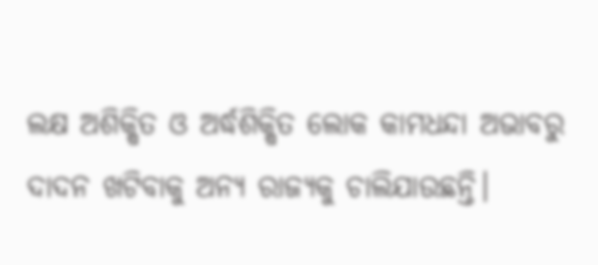ଲକ୍ଷ ଅଶିକ୍ଷିତ ଓ ଅର୍ଦ୍ଧଶିକ୍ଷିତ ଲୋକ କାମଧନ୍ଦା ଅଭାବରୁ ଦାଦନ ଖଟିବାକୁ ଅନ୍ୟ ରାଜ୍ୟକୁ ଚାଲିଯାଉଛନ୍ତି।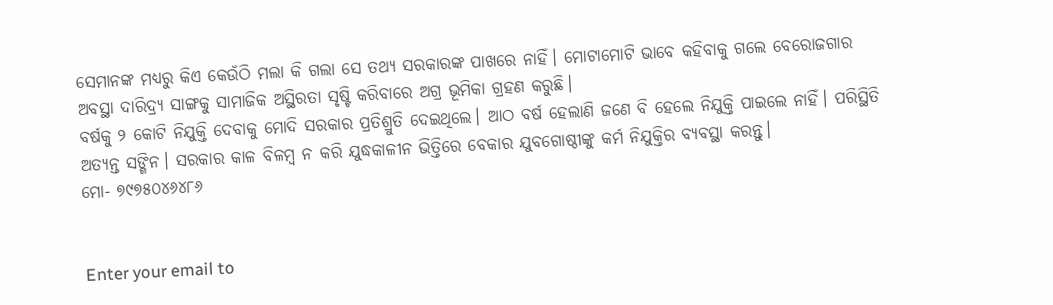ସେମାନଙ୍କ ମଧ୍ୟରୁ କିଏ କେଉଁଠି ମଲା କି ଗଲା ସେ ତଥ୍ୟ ସରକାରଙ୍କ ପାଖରେ ନାହିଁ। ମୋଟାମୋଟି ଭାବେ କହିବାକୁ ଗଲେ ବେରୋଜଗାର ଅବସ୍ଥା ଦାରିଦ୍ର୍ୟ ସାଙ୍ଗକୁ ସାମାଜିକ ଅସ୍ଥିରତା ସୃଷ୍ଟି କରିବାରେ ଅଗ୍ର ଭୂମିକା ଗ୍ରହଣ କରୁଛି।
ବର୍ଷକୁ ୨ କୋଟି ନିଯୁକ୍ତି ଦେବାକୁ ମୋଦି ସରକାର ପ୍ରତିଶ୍ରୁତି ଦେଇଥିଲେ। ଆଠ ବର୍ଷ ହେଲାଣି ଜଣେ ବି ହେଲେ ନିଯୁକ୍ତି ପାଇଲେ ନାହିଁ। ପରିସ୍ଥିତି ଅତ୍ୟନ୍ତ ସଙ୍ଗିନ। ସରକାର କାଳ ବିଳମ୍ବ ନ କରି ଯୁଦ୍ଧକାଳୀନ ଭିତ୍ତିରେ ବେକାର ଯୁବଗୋଷ୍ଠୀଙ୍କୁ କର୍ମ ନିଯୁକ୍ତିର ବ୍ୟବସ୍ଥା କରନ୍ତୁ।
ମୋ- ୭୯୭୫୦୪୬୪୮୬


Enter your email to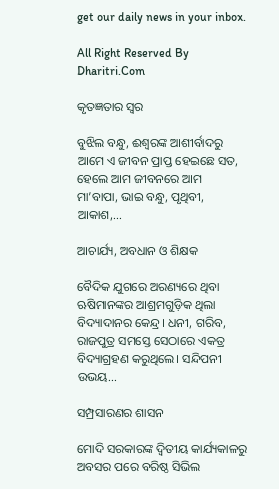get our daily news in your inbox.

All Right Reserved By Dharitri.Com

କୃତଜ୍ଞତାର ସ୍ବର

ବୁଝିଲ ବନ୍ଧୁ, ଈଶ୍ବରଙ୍କ ଆଶୀର୍ବାଦରୁ ଆମେ ଏ ଜୀବନ ପ୍ରାପ୍ତ ହେଇଛେ ସତ, ହେଲେ ଆମ ଜୀବନରେ ଆମ ମା’ବାପା, ଭାଇ ବନ୍ଧୁ, ପୃଥିବୀ, ଆକାଶ,...

ଆଚାର୍ଯ୍ୟ, ଅବଧାନ ଓ ଶିକ୍ଷକ

ବୈଦିକ ଯୁଗରେ ଅରଣ୍ୟରେ ଥିବା ଋଷିମାନଙ୍କର ଆଶ୍ରମଗୁଡ଼ିକ ଥିଲା ବିଦ୍ୟାଦାନର କେନ୍ଦ୍ର। ଧନୀ, ଗରିବ, ରାଜପୁତ୍ର ସମସ୍ତେ ସେଠାରେ ଏକତ୍ର ବିଦ୍ୟାଗ୍ରହଣ କରୁଥିଲେ। ସନ୍ଦିପନୀ ଉଭୟ...

ସମ୍ପ୍ରସାରଣର ଶାସନ

ମୋଦି ସରକାରଙ୍କ ଦ୍ୱିତୀୟ କାର୍ଯ୍ୟକାଳରୁ ଅବସର ପରେ ବରିଷ୍ଠ ସିଭିଲ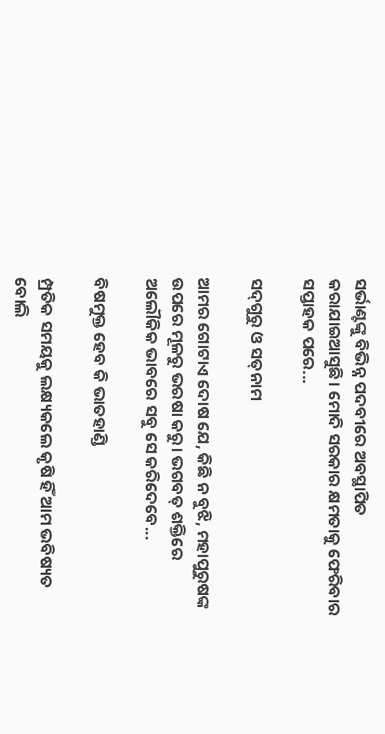ସର୍ଭାଣ୍ଟଙ୍କୁ ବିଭିନ୍ନ ପଦବୀରେ ଅବସ୍ଥାପିତ କରାଯାଇଆସୁଛି। ମୋଦି ସରକାର କ୍ଷମତାକୁ ଫେରିବାର ସପ୍ତାହକ ପରେ...

ସଦ୍‌ଗୁରୁ ଓ ସତ୍‌ନାମ

ଆମର ଗୋଟାଏ ଦୋଷ ଯେ, କିଛି ନ ବୁଝି, ମହାପୁରୁଷଙ୍କ ଉପରେ ମୂଳରୁ ଭରଷା କରୁ। ଭଗବତ୍‌ ଶକ୍ତିରେ ଅଲୌକିକ ଭାବରେ ସବୁ ସେ କରିଦେବେ...

ବିଷମୁକ୍ତ ହେବ କି ଭାତହାଣ୍ଡି

ମ୍ପ୍ରତିକ ସମୟକୁ ଲକ୍ଷ୍ୟକଲେ କୃଷି ହିଁ ଆମ ଭବିଷ୍ୟତ ବୋଲି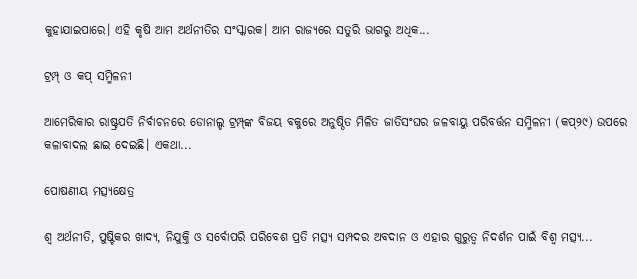କୁହାଯାଇପାରେ। ଏହି କୃଷି ଆମ ଅର୍ଥନୀତିର ସଂସ୍କାରକ। ଆମ ରାଜ୍ୟରେ ସତୁରି ଭାଗରୁ ଅଧିକ...

ଟ୍ରମ୍ପ୍‌ ଓ କପ୍‌ ସମ୍ମିଳନୀ

ଆମେରିକାର ରାଷ୍ଟ୍ରପତି ନିର୍ବାଚନରେ ଡୋନାଲ୍ଡ ଟ୍ରମ୍ପ୍‌ଙ୍କ ବିଜୟ ବକୁରେ ଅନୁଷ୍ଠିତ ମିଳିତ ଜାତିସଂଘର ଜଳବାୟୁ ପରିବର୍ତ୍ତନ ସମ୍ମିଳନୀ (କପ୍‌୨୯) ଉପରେ କଳାବାଦଲ ଛାଇ ଦେଇଛି। ଏକଥା...

ପୋଷଣୀୟ ମତ୍ସ୍ୟକ୍ଷେତ୍ର

ଶ୍ୱ ଅର୍ଥନୀତି, ପୁଷ୍ଟିକର ଖାଦ୍ୟ, ନିଯୁକ୍ତି ଓ ସର୍ବୋପରି ପରିବେଶ ପ୍ରତି ମତ୍ସ୍ୟ ସମ୍ପଦର ଅବଦାନ ଓ ଏହାର ଗୁରୁତ୍ୱ ନିଦର୍ଶନ ପାଇଁ ବିଶ୍ୱ ମତ୍ସ୍ୟ...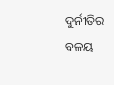ଦୁର୍ନୀତିର ବଳୟ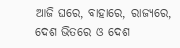ଆଜି ଘରେ, ବାହାରେ, ରାଜ୍ୟରେ, ଦେଶ ଭିତରେ ଓ ଦେଶ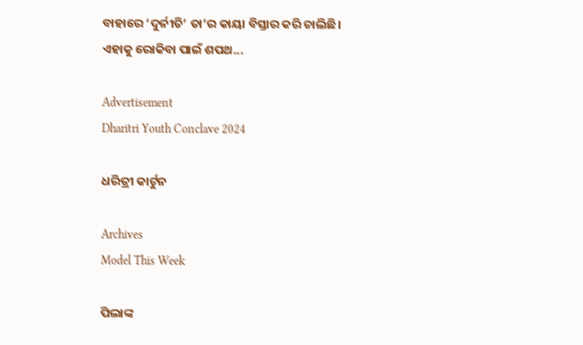ବାହାରେ ‘ଦୁର୍ନୀତି’ ତା’ର କାୟା ବିସ୍ତାର କରି ଚାଲିଛି। ଏହାକୁ ରୋକିବା ପାଇଁ ଶପଥ...

Advertisement
Dharitri Youth Conclave 2024

ଧରିତ୍ରୀ କାର୍ଟୁନ

Archives
Model This Week

ପିଲାଙ୍କ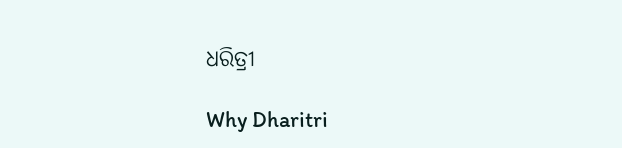ଧରିତ୍ରୀ

Why Dharitri